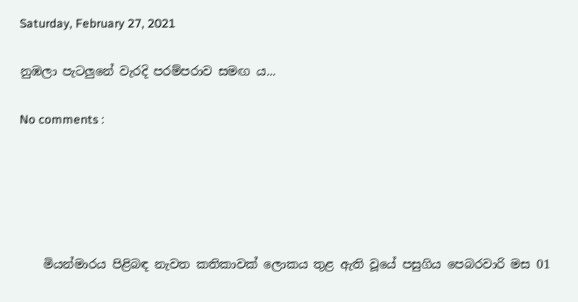Saturday, February 27, 2021

නුඹලා පැටලුනේ වැරදි පරම්පරාව සමඟ ය...

No comments :





    මියන්මාරය පිළිබඳ නැවත කතිකාවක් ලොකය තුළ ඇති වූයේ පසුගිය පෙබරවාරි මස 01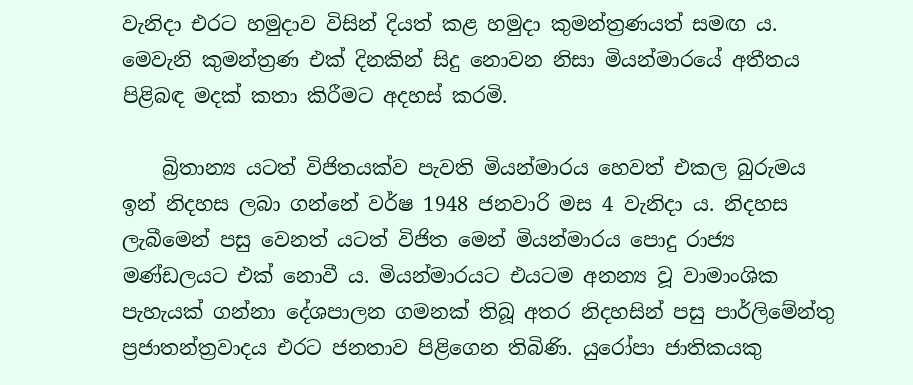වැනිදා එරට හමුදාව විසින් දියත් කළ හමුදා කුමන්ත්‍රණයත් සමඟ ය. මෙවැනි කුමන්ත්‍රණ එක් දිනකින් සිදු නොවන නිසා මියන්මාරයේ අතීතය පිළිබඳ මදක් කතා කිරීමට අදහස් කරමි.

    බ්‍රිතාන්‍ය යටත් විජිතයක්ව පැවති මියන්මාරය හෙවත් එකල බුරුමය ඉන් නිදහස ලබා ගන්නේ වර්ෂ 1948 ජනවාරි මස 4 වැනිදා ය. නිදහස ලැබීමෙන් පසු වෙනත් යටත් විජිත මෙන් මියන්මාරය පොදු රාජ්‍ය මණ්ඩලයට එක් නොවී ය. මියන්මාරයට එයටම අනන්‍ය වූ වාමාංශික පැහැයක් ගන්නා දේශපාලන ගමනක් තිබූ අතර නිදහසින් පසු පාර්ලිමේන්තු ප්‍රජාතන්ත්‍රවාදය එරට ජනතාව පිළිගෙන තිබිණි. යුරෝපා ජාතිකයකු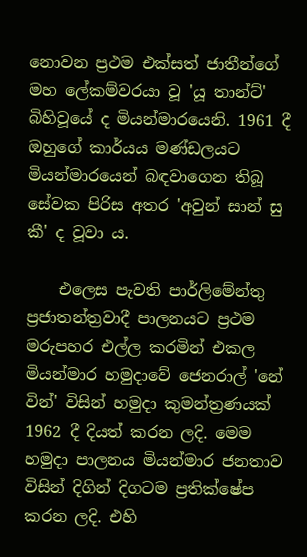නොවන ප්‍රථම එක්සත් ජාතීන්ගේ මහ ලේකම්වරයා වූ 'යූ තාන්ට්' බිහිවූයේ ද මියන්මාරයෙනි. 1961 දී ඔහුගේ කාර්යය මණ්ඩලයට මියන්මාරයෙන් බඳවාගෙන තිබූ සේවක පිරිස අතර 'අවුන් සාන් සු කී' ද වූවා ය.

    එලෙස පැවති පාර්ලිමේන්තු ප්‍රජාතන්ත්‍රවාදී පාලනයට ප්‍රථම මරුපහර එල්ල කරමින් එකල මියන්මාර හමුදාවේ ජෙනරාල් 'නේ වින්' විසින් හමුදා කුමන්ත්‍රණයක් 1962 දී දියත් කරන ලදි. මෙම හමුදා පාලනය මියන්මාර ජනතාව විසින් දිගින් දිගටම ප්‍රතික්ෂේප කරන ලදි. එහි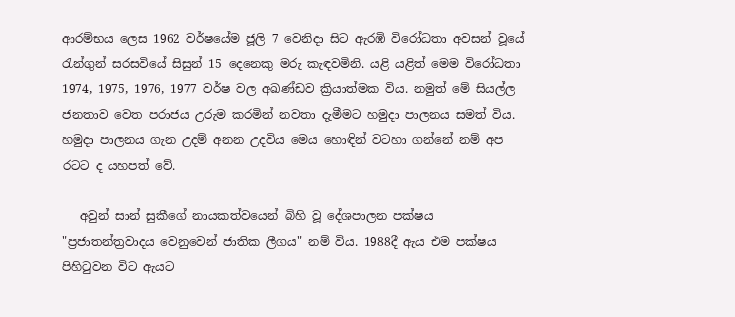ආරම්භය ලෙස 1962 වර්ෂයේම ජූලි 7 වෙනිදා සිට ඇරඹි විරෝධතා අවසන් වූයේ රැන්ගුන් සරසවියේ සිසුන් 15 දෙනෙකු මරු කැඳවමිනි. යළි යළිත් මෙම විරෝධතා 1974, 1975, 1976, 1977 වර්ෂ වල අඛණ්ඩව ක්‍රියාත්මක විය. නමුත් මේ සියල්ල ජනතාව වෙත පරාජය උරුම කරමින් නවතා දැමීමට හමුදා පාලනය සමත් විය. හමුදා පාලනය ගැන උදම් අනන උදවිය මෙය හොඳින් වටහා ගන්නේ නම් අප රටට ද යහපත් වේ.

   අවුන් සාන් සුකීගේ නායකත්වයෙන් බිහි වූ දේශපාලන පක්ෂය "ප්‍රජාතන්ත්‍රවාදය වෙනුවෙන් ජාතික ලීගය" නම් විය. 1988දී ඇය එම පක්ෂය පිහිටුවන විට ඇයට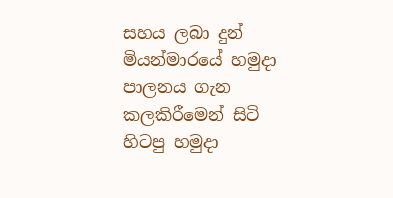සහය ලබා දුන් මියන්මාරයේ හමුදා පාලනය ගැන කලකිරීමෙන් සිටි හිටපු හමුදා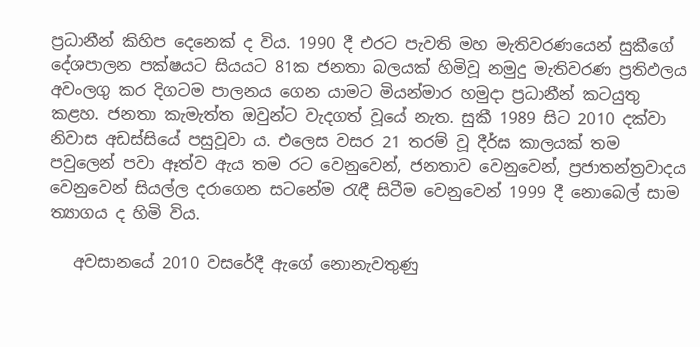ප්‍රධානීන් කිහිප දෙනෙක් ද විය. 1990 දී එරට පැවති මහ මැතිවරණයෙන් සුකීගේ දේශපාලන පක්ෂයට සියයට 81ක ජනතා බලයක් හිමිවූ නමුදු මැතිවරණ ප්‍රතිඵලය අවංලගු කර දිගටම පාලනය ගෙන යාමට මියන්මාර හමුදා ප්‍රධානීන් කටයුතු කළහ. ජනතා කැමැත්ත ඔවුන්ට වැදගත් වූයේ නැත. සුකී 1989 සිට 2010 දක්වා නිවාස අඩස්සියේ පසුවූවා ය. එලෙස වසර 21 තරම් වූ දීර්ඝ කාලයක් තම පවුලෙන් පවා ඈත්ව ඇය තම රට වෙනුවෙන්, ජනතාව වෙනුවෙන්, ප්‍රජාතන්ත්‍රවාදය වෙනුවෙන් සියල්ල දරාගෙන සටනේම රැඳී සිටීම වෙනුවෙන් 1999 දී නොබෙල් සාම ත්‍යාගය ද හිමි විය.

   අවසානයේ 2010 වසරේදී ඇගේ නොනැවතුණු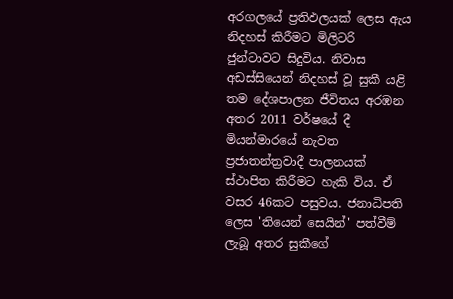අරගලයේ ප්‍රතිඵලයක් ලෙස ඇය නිදහස් කිරීමට මිලිටරි ජුන්ටාවට සිදුවිය. නිවාස අඩස්සියෙන් නිදහස් වූ සුකී යළි තම දේශපාලන ජීවිතය අරඹන අතර 2011 වර්ෂයේ දී මියන්මාරයේ නැවත ප්‍රජාතන්ත්‍රවාදී පාලනයක් ස්ථාපිත කිරීමට හැකි විය. ඒ වසර 46කට පසුවය. ජනාධිපති ලෙස 'තියෙන් සෙයින්' පත්වීම් ලැබූ අතර සුකීගේ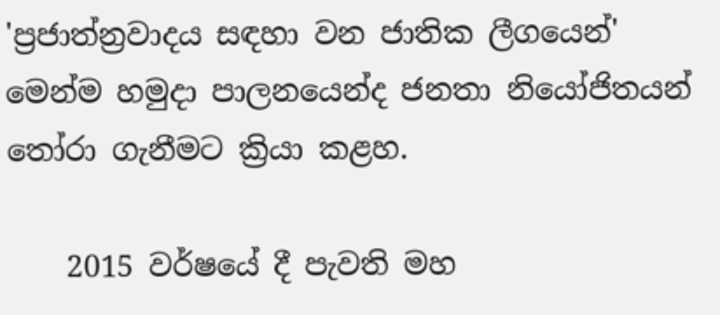'ප්‍රජාත්න්‍රවාදය සඳහා වන ජාතික ලීගයෙන්' මෙන්ම හමුදා පාලනයෙන්ද ජනතා නියෝජිතයන් තෝරා ගැනීමට ක්‍රියා කළහ.

    2015 වර්ෂයේ දී පැවති මහ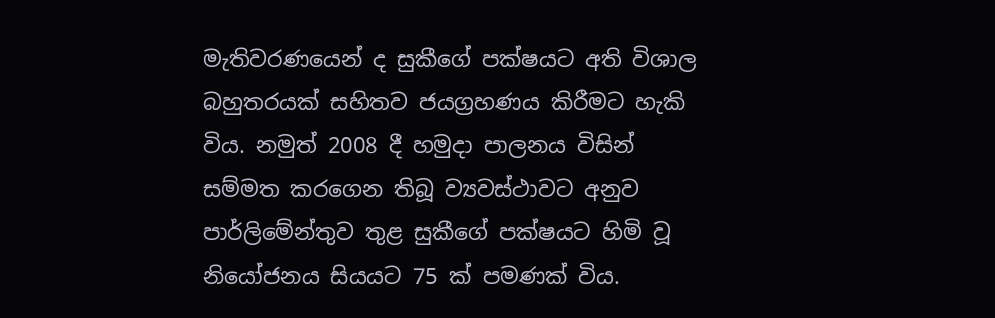මැතිවරණයෙන් ද සුකීගේ පක්ෂයට අති විශාල බහුතරයක් සහිතව ජයග්‍රහණය කිරීමට හැකි විය. නමුත් 2008 දී හමුදා පාලනය විසින් සම්මත කරගෙන තිබූ ව්‍යවස්ථාවට අනුව පාර්ලිමේන්තුව තුළ සුකීගේ පක්ෂයට හිමි වූ නියෝජනය සියයට 75 ක් පමණක් විය.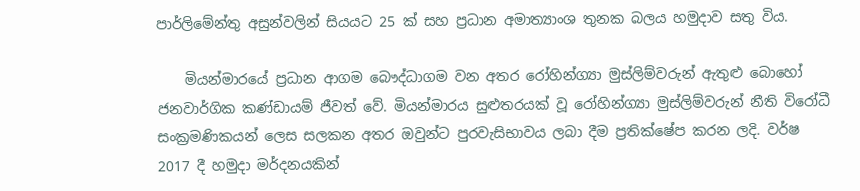පාර්ලිමේන්තු අසුන්වලින් සියයට 25 ක් සහ ප්‍රධාන අමාත්‍යාංශ තුනක බලය හමුදාව සතු විය.

    මියන්මාරයේ ප්‍රධාන ආගම බෞද්ධාගම වන අතර රෝහින්ග්‍යා මුස්ලිම්වරුන් ඇතුළු බොහෝ ජනවාර්ගික කණ්ඩායම් ජීවත් වේ. මියන්මාරය සුළුතරයක් වූ රෝහින්ග්‍යා මුස්ලිම්වරුන් නීති විරෝධී සංක්‍රමණිකයන් ලෙස සලකන අතර ඔවුන්ට පුරවැසිභාවය ලබා දීම ප්‍රතික්ෂේප කරන ලදි. වර්ෂ 2017 දී හමුදා මර්දනයකින්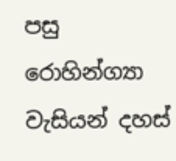පසු රොහින්ග්‍යා වැසියන් දහස්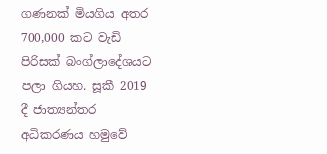ගණනක් මියගිය අතර 700,000 කට වැඩි පිරිසක් බංග්ලාදේශයට පලා ගියහ. සූකී 2019 දී ජාත්‍යන්තර අධිකරණය හමුවේ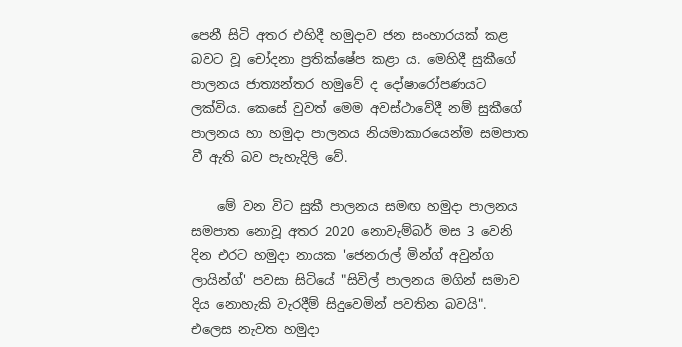පෙනී සිටි අතර එහිදී හමුදාව ජන සංහාරයක් කළ බවට වූ චෝදනා ප්‍රතික්ෂේප කළා ය. මෙහිදී සුකීගේ පාලනය ජාත්‍යන්තර හමුවේ ද දෝෂාරෝපණයට ලක්විය. කෙසේ වුවත් මෙම අවස්ථාවේදී නම් සුකීගේ පාලනය හා හමුදා පාලනය නියමාකාරයෙන්ම සමපාත වී ඇති බව පැහැදිලි වේ.

    මේ වන විට සුකී පාලනය සමඟ හමුදා පාලනය සමපාත නොවූ අතර 2020 නොවැම්බර් මස 3 වෙනි දින එරට හමුදා නායක 'ජෙනරාල් මින්ග් අවුන්ග ලායින්ග්' පවසා සිටියේ "සිවිල් පාලනය මගින් සමාව දිය නොහැකි වැරදීම් සිදුවෙමින් පවතින බවයි". එලෙස නැවත හමුදා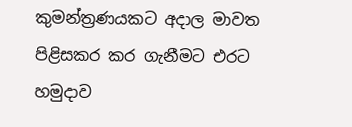කුමන්ත්‍රණයකට අදාල මාවත පිළිසකර කර ගැනීමට එරට හමුදාව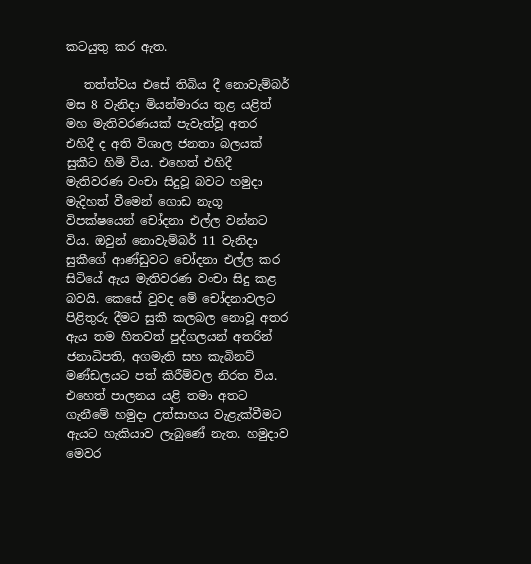කටයුතු කර ඇත.

   තත්ත්වය එසේ තිබිය දී නොවැම්බර් මස 8 වැනිදා මියන්මාරය තුළ යළිත් මහ මැතිවරණයක් පැවැත්වූ අතර එහිදී ද අති විශාල ජනතා බලයක් සුකීට හිමි විය. එහෙත් එහිදී මැතිවරණ වංචා සිදුවූ බවට හමුදා මැදිහත් වීමෙන් ගොඩ නැගූ විපක්ෂයෙන් චෝදනා එල්ල වන්නට විය. ඔවුන් නොවැම්බර් 11 වැනිදා සුකීගේ ආණ්ඩුවට චෝදනා එල්ල කර සිටියේ ඇය මැතිවරණ වංචා සිදු කළ බවයි. කෙසේ වුවද මේ චෝදනාවලට පිළිතුරු දීමට සුකී කලබල නොවූ අතර ඇය තම හිතවත් පුද්ගලයන් අතරින් ජනාධිපති, අගමැති සහ කැබිනට් මණ්ඩලයට පත් කිරීම්වල නිරත විය. එහෙත් පාලනය යළි තමා අතට ගැනීමේ හමුදා උත්සාහය වැළැක්වීමට ඇයට හැකියාව ලැබුණේ නැත. හමුදාව මෙවර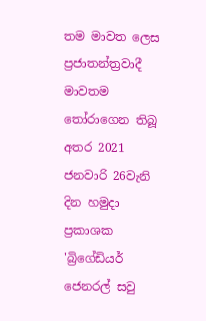තම මාවත ලෙස ප්‍රජාතන්ත්‍රවාදී මාවතම තෝරාගෙන තිබූ අතර 2021 ජනවාරි 26වැනි දින හමුදා ප්‍රකාශක 'බ්‍රිගේඩියර් ජෙනරල් සවු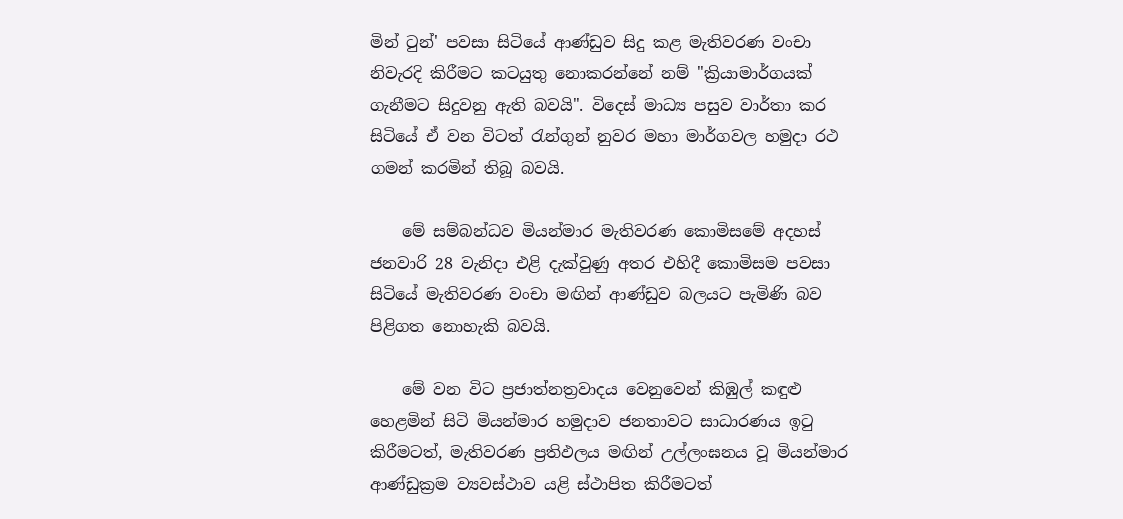මින් ටුන්' පවසා සිටියේ ආණ්ඩුව සිදු කළ මැතිවරණ වංචා නිවැරදි කිරීමට කටයුතු නොකරන්නේ නම් "ක්‍රියාමාර්ගයක් ගැනීමට සිදුවනු ඇති බවයි". විදෙස් මාධ්‍ය පසුව වාර්තා කර සිටියේ ඒ වන විටත් රැන්ගුන් නුවර මහා මාර්ගවල හමුදා රථ ගමන් කරමින් තිබූ බවයි.

    මේ සම්බන්ධව මියන්මාර මැතිවරණ කොමිසමේ අදහස් ජනවාරි 28 වැනිදා එළි දැක්වුණු අතර එහිදී කොමිසම පවසා සිටියේ මැතිවරණ වංචා මඟින් ආණ්ඩුව බලයට පැමිණි බව පිළිගත නොහැකි බවයි.

    මේ වන විට ප්‍රජාත්නත්‍රවාදය වෙනුවෙන් කිඹුල් කඳුළු හෙළමින් සිටි මියන්මාර හමුදාව ජනතාවට සාධාරණය ඉටු කිරීමටත්, මැතිවරණ ප්‍රතිඵලය මඟින් උල්ලංඝනය වූ මියන්මාර ආණ්ඩුක්‍රම ව්‍යවස්ථාව යළි ස්ථාපිත කිරීමටත්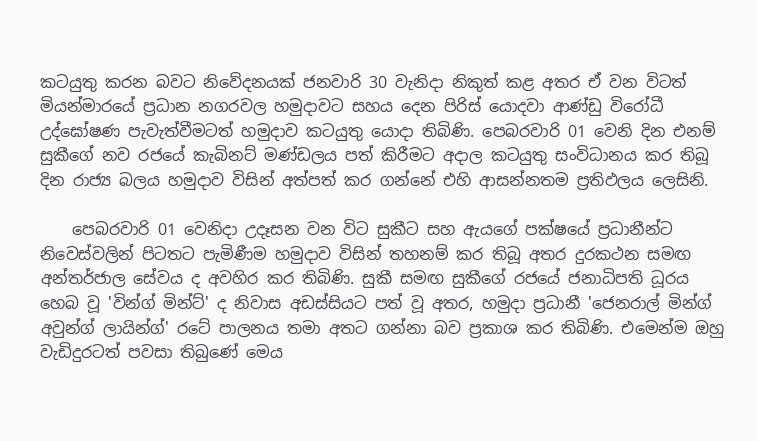කටයුතු කරන බවට නිවේදනයක් ජනවාරි 30 වැනිදා නිකුත් කළ අතර ඒ වන විටත් මියන්මාරයේ ප්‍රධාන නගරවල හමුදාවට සහය දෙන පිරිස් යොදවා ආණ්ඩු විරෝධී උද්ඝෝෂණ පැවැත්වීමටත් හමුදාව කටයුතු යොදා තිබිණි. පෙබරවාරි 01 වෙනි දින එනම් සුකීගේ නව රජයේ කැබිනට් මණ්ඩලය පත් කිරීමට අදාල කටයුතු සංවිධානය කර තිබූ දින රාජ්‍ය බලය හමුදාව විසින් අත්පත් කර ගන්නේ එහි ආසන්නතම ප්‍රතිඵලය ලෙසිනි.

    පෙබරවාරි 01 වෙනිදා උදෑසන වන විට සුකීට සහ ඇයගේ පක්ෂයේ ප්‍රධානීන්ට නිවෙස්වලින් පිටතට පැමිණීම හමුදාව විසින් තහනම් කර තිබූ අතර දුරකථන සමඟ අන්තර්ජාල සේවය ද අවහිර කර තිබිණි. සුකී සමඟ සුකීගේ රජයේ ජනාධිපති ධූරය හෙබ වූ 'වින්ග් මින්ට්' ද නිවාස අඩස්සියට පත් වූ අතර, හමුදා ප්‍රධානී 'ජෙනරාල් මින්ග් අවුන්ග් ලායින්ග්' රටේ පාලනය තමා අතට ගන්නා බව ප්‍රකාශ කර තිබිණි. එමෙන්ම ඔහු වැඩිදුරටත් පවසා තිබුණේ මෙය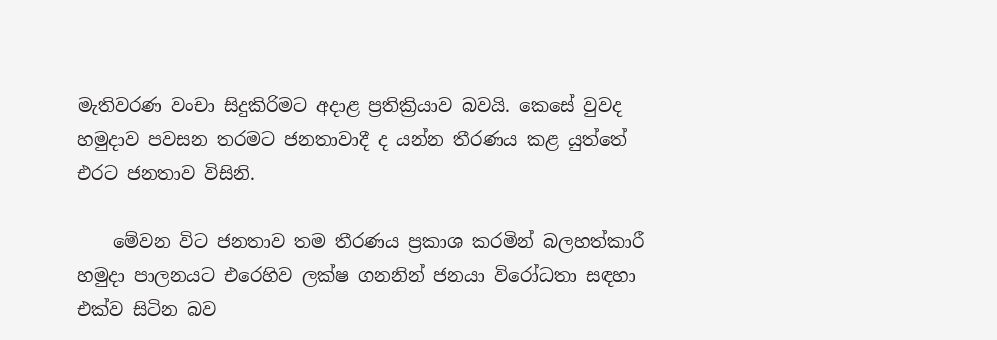මැතිවරණ වංචා සිදුකිරිමට අදාළ ප්‍රතික්‍රියාව බවයි. කෙසේ වුවද හමුදාව පවසන තරමට ජනතාවාදී ද යන්න තීරණය කළ යුත්තේ එරට ජනතාව විසිනි.

    මේවන විට ජනතාව තම තීරණය ප්‍රකාශ කරමින් බලහත්කාරී හමුදා පාලනයට එරෙහිව ලක්ෂ ගනනින් ජනයා විරෝධතා සඳහා එක්ව සිටින බව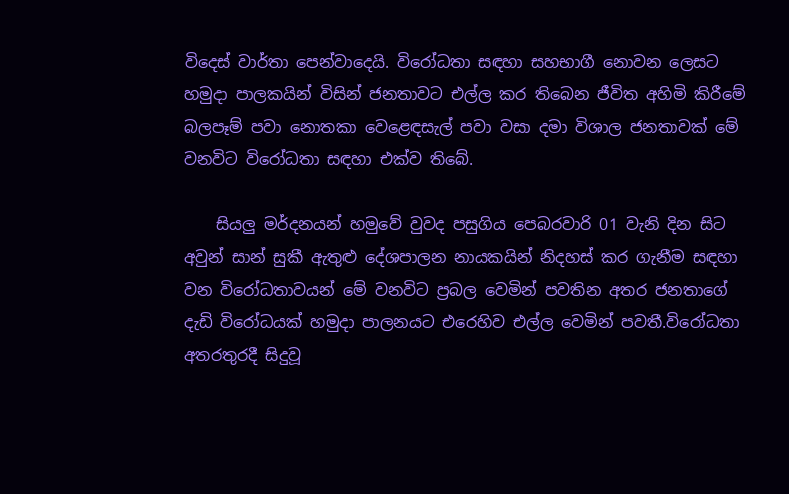විදෙස් වාර්තා පෙන්වාදෙයි. විරෝධතා සඳහා සහභාගී නොවන ලෙසට හමුදා පාලකයින් විසින් ජනතාවට එල්ල කර තිබෙන ජීවිත අහිමි කිරීමේ බලපෑම් පවා නොතකා වෙළෙඳසැල් පවා වසා දමා විශාල ජනතාවක් මේ වනවිට විරෝධතා සඳහා එක්ව තිබේ.

    සියලු මර්දනයන් හමුවේ වුවද පසුගිය පෙබරවාරි 01 වැනි දින සිට අවුන් සාන් සුකී ඇතුළු දේශපාලන නායකයින් නිදහස් කර ගැනීම සඳහා වන විරෝධතාවයන් මේ වනවිට ප්‍රබල වෙමින් පවතින අතර ජනතාගේ දැඩි විරෝධයක් හමුදා පාලනයට එරෙහිව එල්ල වෙමින් පවතී.විරෝධතා අතරතුරදී සිදුවූ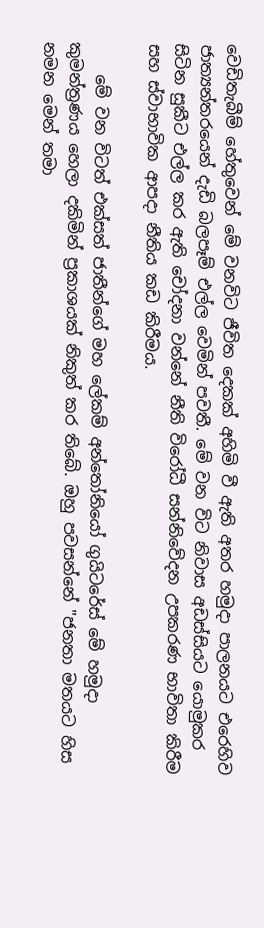වෙඩිතැබීම් හේතුවෙන් මේ වනවිට ජීවිත දෙකක් අහිමි වී ඇති අතර හමුදා පාලනයට එරෙහිව ජාත්‍යන්තරයෙන් දැඩි බලපෑම් එල්ල වෙමින් පවතී. මේ වන විට නිවාස අඩස්සියට යොමුකර සිටින සුකීට එල්ල කර ඇති චෝදනා වන්නේ නීති විරෝධී සන්නිවේදන උපකරණ භාවිතා කිරීම සහ ස්වාභාවික ආපදා නීතිය කඩ කිරීමය.

    මේ වන විටත් එක්සත් ජාතීන්ගේ මහ ලේකම් අන්තෝනියෝ ගුයිටරේස් මේ හමුදා කුමන්ත්‍රණය හෙලා දකිමින් ප්‍රකාශයක් නිකුත් කර තිබේ. ඔහු පවසන්නේ "ජනතා මතයට හිස නමන මෙන් තමා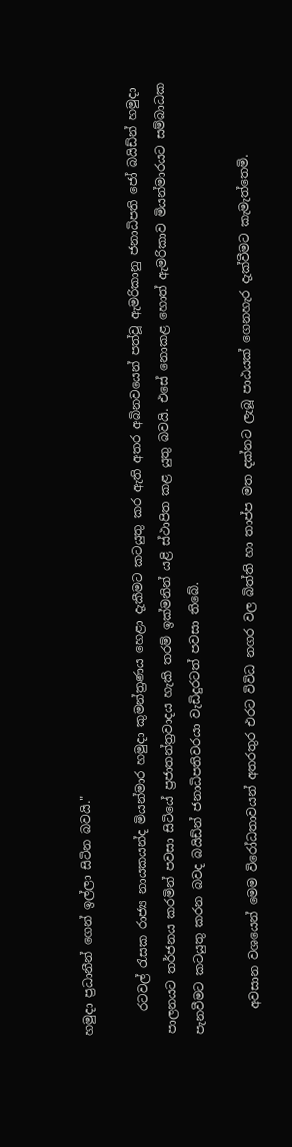හමුදා ප්‍රධානීන් ගෙන් ඉල්ලා සිටින බවයි."

    රටවල් රැසක රාජ්‍ය නායකයන්ද මියන්මාර හමුදා කුමන්ත්‍රණය හෙළා දැකීමට කටයුතු කර ඇති අතර අබිනවයෙන් පත්වූ ඇමරිකානු ජනාධිපති ජෝ බයිඩ්න් හමුදා පාලනයට තර්ජනය කරමින් පවසා සිටියේ ප්‍රජාතන්ත්‍රවාදය හැකි තරම් ඉක්මනින් යළි ස්ථාපිත කළ යුතු බවයි. එසේ නොකළ හොත් ඇමරිකාව මියන්මාරයට සම්බාධක පැනවීමට කටයුතු කරන බවද බයිඩ්න් ජනාධිපතිවරයා වැඩිදුරටත් පවසා තිබේ.

    අවසාන වශයෙන් මෙම විරෝධතාවයන් අතරතුර එරට විවිධ නගර වල බිත්ති හා තාප්ප මත දක්නට ලැබූ පාඨයක් ගෙනහැර දැක්වීමට කැමැත්තෙමි.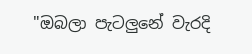"ඔබලා පැටලුනේ වැරදි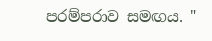පරම්පරාව සමඟය. "